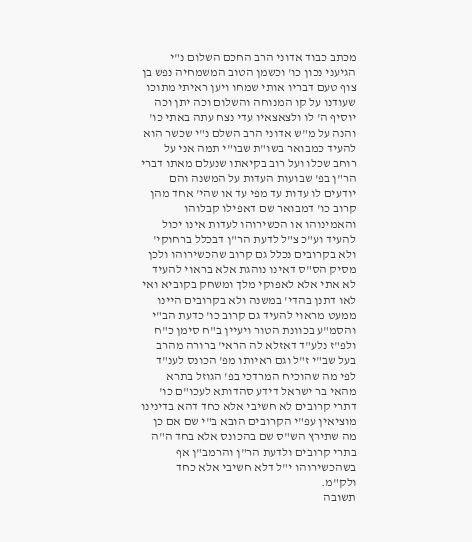מכתב כבוד אדוני הרב החכם השלום נ"י הגיעני נכון כו' וכשמן הטוב המשמחיה נפש בן צוף טעם דבריו אותי שמחו ויען ראיתי מתוכו שעודנו על קו המנוחה והשלום וכה יתן וכה יוסיף ה' לו ולצאצאיו עדי נצח עתה באתי כו' והנה על מ"ש אדוני הרב השלם נ"י שכשר הוא להעיד כמבואר בשו"ת שבו"י תמה אני על רוחב שכלו ועל רוב בקיאתו שנעלם מאתו דברי הר"ן בפ' שבועות העדות על המשנה והם יודעים לו עדות עד מפי עד או שהי' אחד מהן קרוב כו' דמבואר שם דאפילו קבלוהו והאמינוהו או הכשירוהו לעדות אינו יכול להעיד וע"כ צ"ל לדעת הר"ן דבכלל ברחוקי' ולא בקרובים נכלל גם קרוב שהכשירוהו ולכן מסיק הס"ס דאינו נוהגת אלא בראוי להעיד לא אתי אלא לאפוקי מלך ומשחק בקוביא ואי לאו דתנן בהדי' במשנה ולא בקרובים היינו ממעט מראוי להעיד גם קרוב כו' כדעת הב"י והסמ"ע בכוונת הטור ויעיין ב"ח סימן כ"ח ולפ"ז נלע"ד דאזלא לה הראי' ברורה מהרב בעל שב"י ז"ל וגם ראיותו מפ' הכונס לענ"ד לפי מה שהוכיח המרדכי בפ' הגוזל בתרא מהאי בר ישראל דידע סהדותא לעכו"ם כו' דתרי קרובים לא חשיבי אלא כחד דהא בדינינו מוציאין עפ"י הקרובים הובא ב"י שם אם כן מה שתירץ הש"ס שם בהכונס אלא בחד ה"ה בתרי קרובים ולדעת הר"ן והרמב"ן אף בשהכשירוהו י"ל דלא חשיבי אלא כחד ולק"מ.
תשובה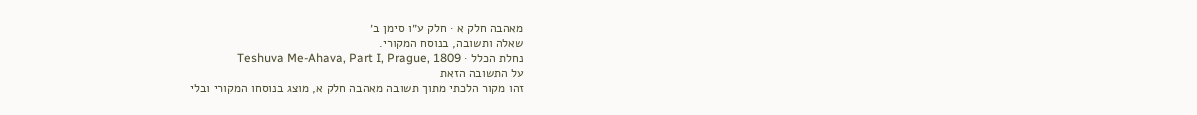מאהבה חלק א · חלק ע״ו סימן ב׳
שאלה ותשובה, בנוסח המקורי.
נחלת הכלל · Teshuva Me-Ahava, Part I, Prague, 1809
על התשובה הזאת
זהו מקור הלכתי מתוך תשובה מאהבה חלק א, מוצג בנוסחו המקורי ובלי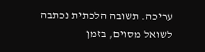עריכה. תשובה הלכתית נכתבה לשואל מסוים, בזמן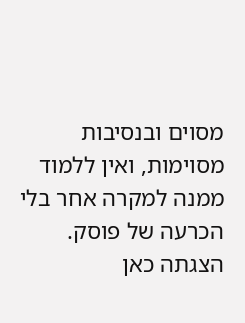מסוים ובנסיבות מסוימות, ואין ללמוד ממנה למקרה אחר בלי הכרעה של פוסק. הצגתה כאן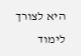היא לצורך לימוד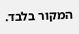המקור בלבד.